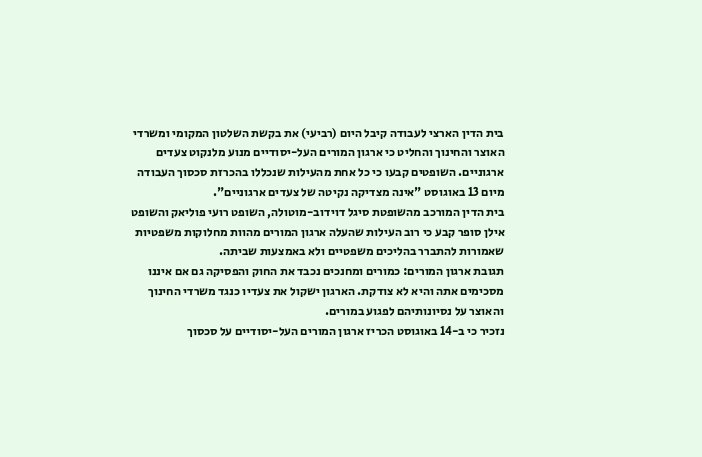בית הדין הארצי לעבודה קיבל היום (רביעי) את בקשת השלטון המקומי ומשרדי האוצר והחינוך והחליט כי ארגון המורים העל-יסודיים מנוע מלנקוט צעדים ארגוניים. השופטים קבעו כי כל אחת מהעילות שנכללו בהכרזת סכסוך העבודה מיום 13 באוגוסט "אינה מצדיקה נקיטה של צעדים ארגוניים".
בית הדין המורכב מהשופטת סיגל דוידוב-מוטולה, השופט רועי פוליאק והשופט אילן סופר קבע כי רוב העילות שהעלה ארגון המורים מהוות מחלוקות משפטיות שאמורות להתברר בהליכים משפטיים ולא באמצעות שביתה.
תגובת ארגון המורים: כמורים ומחנכים נכבד את החוק והפסיקה גם אם איננו מסכימים אתה והיא לא צודקת. הארגון ישקול את צעדיו כנגד משרדי החינוך והאוצר על נסיונותיהם לפגוע במורים.
נזכיר כי ב-14 באוגוסט הכריז ארגון המורים העל-יסודיים על סכסוך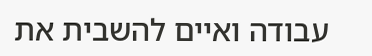עבודה ואיים להשבית את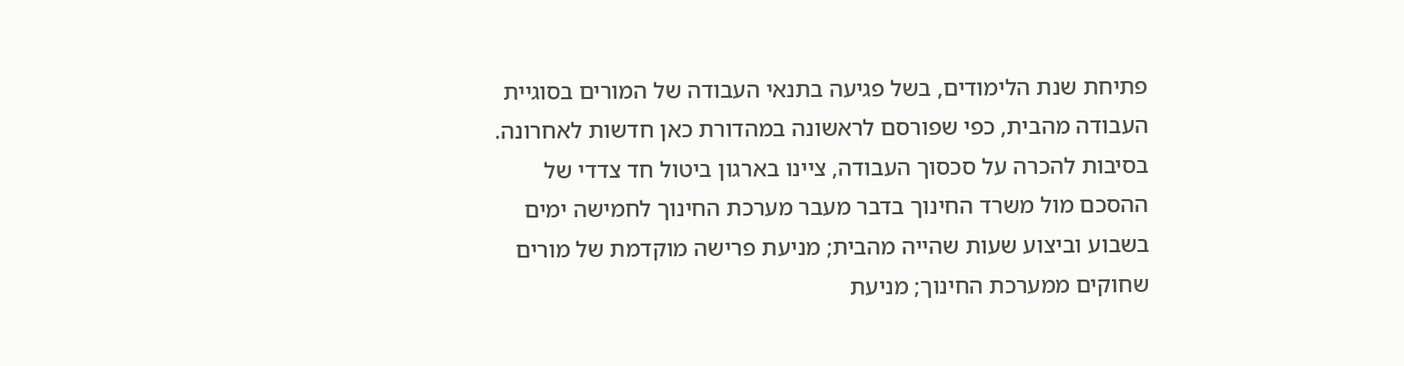פתיחת שנת הלימודים, בשל פגיעה בתנאי העבודה של המורים בסוגיית העבודה מהבית, כפי שפורסם לראשונה במהדורת כאן חדשות לאחרונה.
בסיבות להכרה על סכסוך העבודה, ציינו בארגון ביטול חד צדדי של ההסכם מול משרד החינוך בדבר מעבר מערכת החינוך לחמישה ימים בשבוע וביצוע שעות שהייה מהבית; מניעת פרישה מוקדמת של מורים שחוקים ממערכת החינוך; מניעת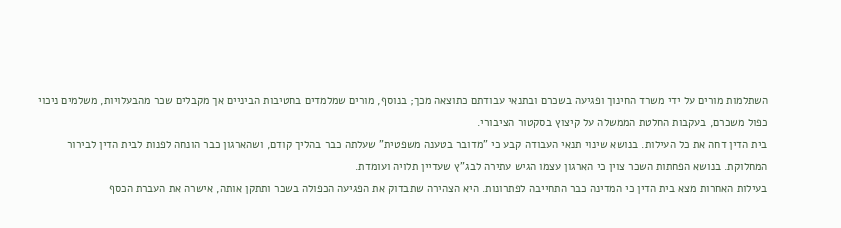השתלמות מורים על ידי משרד החינוך ופגיעה בשכרם ובתנאי עבודתם כתוצאה מכך; בנוסף, מורים שמלמדים בחטיבות הביניים אך מקבלים שכר מהבעלויות, משלמים ניכוי כפול משכרם, בעקבות החלטת הממשלה על קיצוץ בסקטור הציבורי.
בית הדין דחה את כל העילות. בנושא שינוי תנאי העבודה קבע כי "מדובר בטענה משפטית" שעלתה כבר בהליך קודם, ושהארגון כבר הונחה לפנות לבית הדין לבירור המחלוקת. בנושא הפחתות השכר צוין כי הארגון עצמו הגיש עתירה לבג"ץ שעדיין תלויה ועומדת.
בעילות האחרות מצא בית הדין כי המדינה כבר התחייבה לפתרונות. היא הצהירה שתבדוק את הפגיעה הכפולה בשכר ותתקן אותה, אישרה את העברת הכסף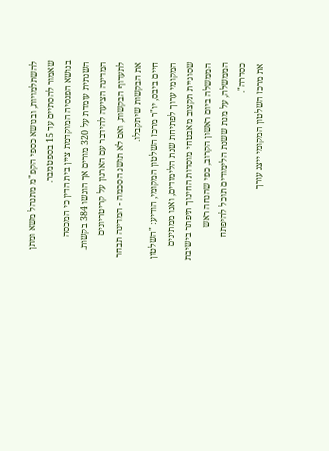להשתלמויות, ובנושא כספי הקפ"מ מתנהל משא ומתן שאמור להסתיים עד 15 בספטמבר.
בנושא הפנסיה המוקדמת ציין בית הדין כי המכסה השנתית עומדת על 320 מורים אך הוגשו 384 בקשות. המדינה הציעה להידבר עם הארגון על קריטריונים לתעדוף הבקשות, ואם לא תושג הסכמה - המדינה תבחר את הבקשות שיתקבלו.
חיים ביבס, יו"ר מרכז השלטון המקומי, הודיע: "השלטון המקומי ערוך לפתיחת שנת הלימודים, ואנו ממתינים שסוגיית תקצוב מאבטחי מוסדות החינוך תיפתר בישיבת הממשלה ביום ראשון הקרוב, כפי שהנחה ראש הממשלה, על מנת ששנת הלימודים תוכל להיפתח כסדרה".
את מרכז השלטון המקומי ייצג עורך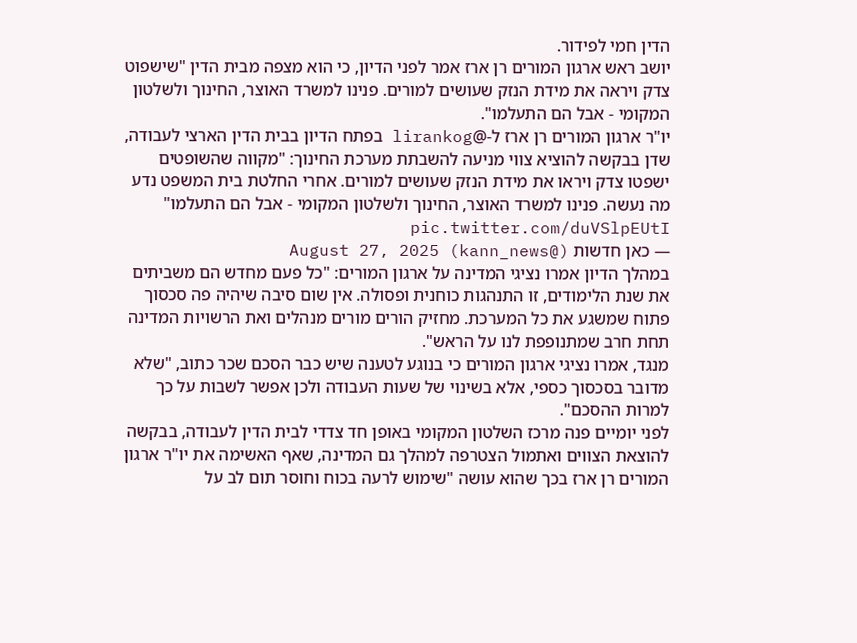הדין חמי לפידור.
יושב ראש ארגון המורים רן ארז אמר לפני הדיון, כי הוא מצפה מבית הדין "שישפוט צדק ויראה את מידת הנזק שעושים למורים. פנינו למשרד האוצר, החינוך ולשלטון המקומי - אבל הם התעלמו".
יו"ר ארגון המורים רן ארז ל-@lirankog בפתח הדיון בבית הדין הארצי לעבודה, שדן בבקשה להוציא צווי מניעה להשבתת מערכת החינוך: "מקווה שהשופטים ישפטו צדק ויראו את מידת הנזק שעושים למורים. אחרי החלטת בית המשפט נדע מה נעשה. פנינו למשרד האוצר, החינוך ולשלטון המקומי - אבל הם התעלמו" pic.twitter.com/duVSlpEUtI
— כאן חדשות (@kann_news) August 27, 2025
במהלך הדיון אמרו נציגי המדינה על ארגון המורים: "כל פעם מחדש הם משביתים את שנת הלימודים, זו התנהגות כוחנית ופסולה. אין שום סיבה שיהיה פה סכסוך פתוח שמשגע את כל המערכת. מחזיק הורים מורים מנהלים ואת הרשויות המדינה תחת חרב שמתנופפת לנו על הראש".
מנגד, אמרו נציגי ארגון המורים כי בנוגע לטענה שיש כבר הסכם שכר כתוב, "שלא מדובר בסכסוך כספי, אלא בשינוי של שעות העבודה ולכן אפשר לשבות על כך למרות ההסכם".
לפני יומיים פנה מרכז השלטון המקומי באופן חד צדדי לבית הדין לעבודה, בבקשה להוצאת הצווים ואתמול הצטרפה למהלך גם המדינה, שאף האשימה את יו"ר ארגון המורים רן ארז בכך שהוא עושה "שימוש לרעה בכוח וחוסר תום לב על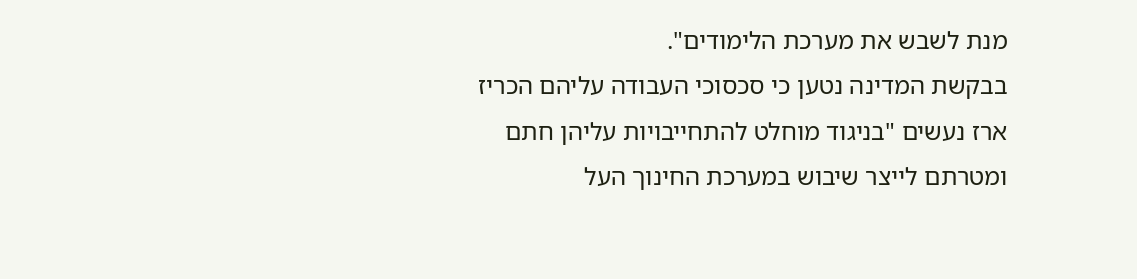מנת לשבש את מערכת הלימודים".
בבקשת המדינה נטען כי סכסוכי העבודה עליהם הכריז ארז נעשים "בניגוד מוחלט להתחייבויות עליהן חתם ומטרתם לייצר שיבוש במערכת החינוך העל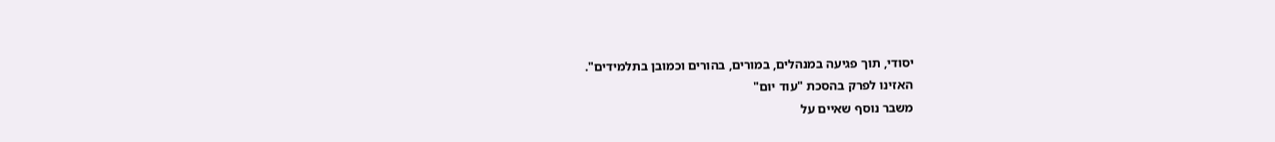יסודי, תוך פגיעה במנהלים, במורים, בהורים וכמובן בתלמידים".
האזינו לפרק בהסכת "עוד יום"
משבר נוסף שאיים על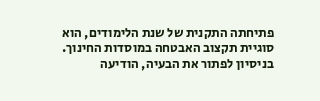פתיחתה התקנית של שנת הלימודים, הוא סוגיית תקצוב האבטחה במוסדות החינוך. בניסיון לפתור את הבעיה, הודיעה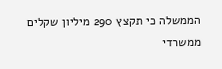הממשלה כי תקצץ 290 מיליון שקלים ממשרדי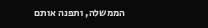הממשלה, ותפנה אותם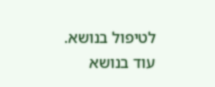לטיפול בנושא.
עוד בנושא